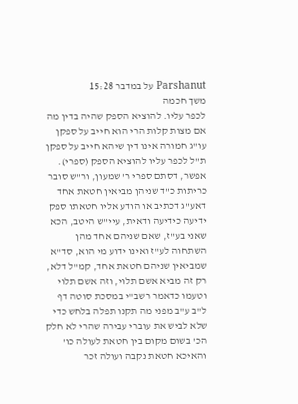Parshanut על במדבר 15:28
משך חכמה
לכפר עליו. להוציא הספק שהיה בדין מה אם מצות קלות הרי הוא חייב על ספקן עו"ג חמורה אינו דין שיהא חייב על ספקן ת"ל לכפר עליו להוציא הספק (ספרי). אפשר, דסתם ספרי ר' שמעון, ור"ש סובר כריתות כ"ד שניהן מביאין חטאת אחד דאע"ג דכתיב או הודע אליו חטאתו ספק ידיעה כידיעה ודאית, עיי"ש היטב, הכא שאני בע"ז, שאם שניהם אחד מהן השתחוה לע"ז ואינו ידוע מי הוא, סד"א שמביאין שניהם חטאת אחד, קמ"ל דלא, רק זה מביא אשם תלוי, וזה אשם תלוי וטעמו כדאמר רשב"י במסכת סוטה דף ל"ב ע"ב מפני מה תקנו תפלה בלחש כדי שלא לביש את עוברי עבירה שהרי לא חלק הכ' בשום מקום בין חטאת לעולה כו' והאיכא חטאת נקבה ועולה זכר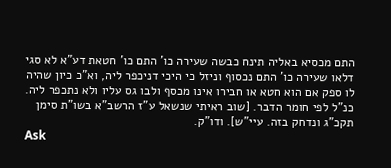התם מכסיא באליה תינח כבשה שעירה כו' התם כו' חטאת דע"א לא סגי דלאו שעירה כו' התם נכסוף וניזל כי היכי דניכפר ליה, וא"כ כיון שהיה לו ספק אם הוא חטא או חבירו אינו מכסף ולבו גס עליו ולא נתכפר ליה. כנ"ל לפי חומר הדבר. [שוב ראיתי שנשאל ע"ז הרשב"א בשו"ת סימן תקכ"ג ונדחק בזה. עיי"ש]. ודו"ק.
Ask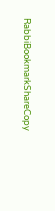RabbiBookmarkShareCopy